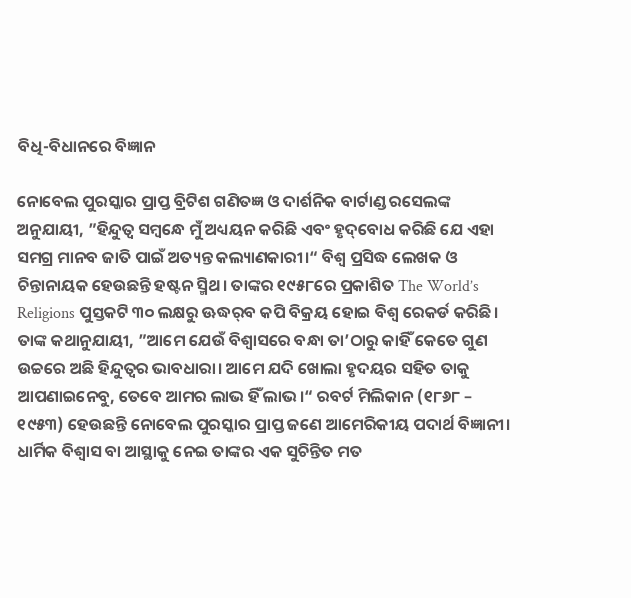ବିଧି-ବିଧାନରେ ବିଜ୍ଞାନ

ନୋବେଲ ପୁରସ୍କାର ପ୍ରାପ୍ତ ବ୍ରିଟିଶ ଗଣିତଜ୍ଞ ଓ ଦାର୍ଶନିକ ବାର୍ଟାଣ୍ଡ ରସେଲଙ୍କ ଅନୁଯାୟୀ, ”ହିନ୍ଦୁତ୍ୱ ସମ୍ବନ୍ଧେ ମୁଁ ଅଧ୍ୟୟନ କରିଛି ଏବଂ ହୃଦ୍‌ବୋଧ କରିଛି ଯେ ଏହା ସମଗ୍ର ମାନବ ଜାତି ପାଇଁ ଅତ୍ୟନ୍ତ କଲ୍ୟାଣକାରୀ।“ ବିଶ୍ବ ପ୍ରସିଦ୍ଧ ଲେଖକ ଓ ଚିନ୍ତାନାୟକ ହେଉଛନ୍ତି ହଷ୍ଟନ ସ୍ମିଥ। ତାଙ୍କର ୧୯୫୮ରେ ପ୍ରକାଶିତ The World’s Religions ପୁସ୍ତକଟି ୩୦ ଲକ୍ଷରୁ ଊଦ୍ଧର୍‌ବ କପି ବିକ୍ରୟ ହୋଇ ବିଶ୍ୱ ରେକର୍ଡ କରିଛି। ତାଙ୍କ କଥାନୁଯାୟୀ, ”ଆମେ ଯେଉଁ ବିଶ୍ୱାସରେ ବନ୍ଧା ତା’ଠାରୁ କାହିଁ କେତେ ଗୁଣ ଉଚ୍ଚରେ ଅଛି ହିନ୍ଦୁତ୍ୱର ଭାବଧାରା। ଆମେ ଯଦି ଖୋଲା ହୃଦୟର ସହିତ ତାକୁ ଆପଣାଇନେବୁ, ତେବେ ଆମର ଲାଭ ହିଁ ଲାଭ।“ ରବର୍ଟ ମିଲିକାନ (୧୮୬୮ – ୧୯୫୩) ହେଉଛନ୍ତି ନୋବେଲ ପୁରସ୍କାର ପ୍ରାପ୍ତ ଜଣେ ଆମେରିକୀୟ ପଦାର୍ଥ ବିଜ୍ଞାନୀ। ଧାର୍ମିକ ବିଶ୍ୱାସ ବା ଆସ୍ଥାକୁ ନେଇ ତାଙ୍କର ଏକ ସୁଚିନ୍ତିତ ମତ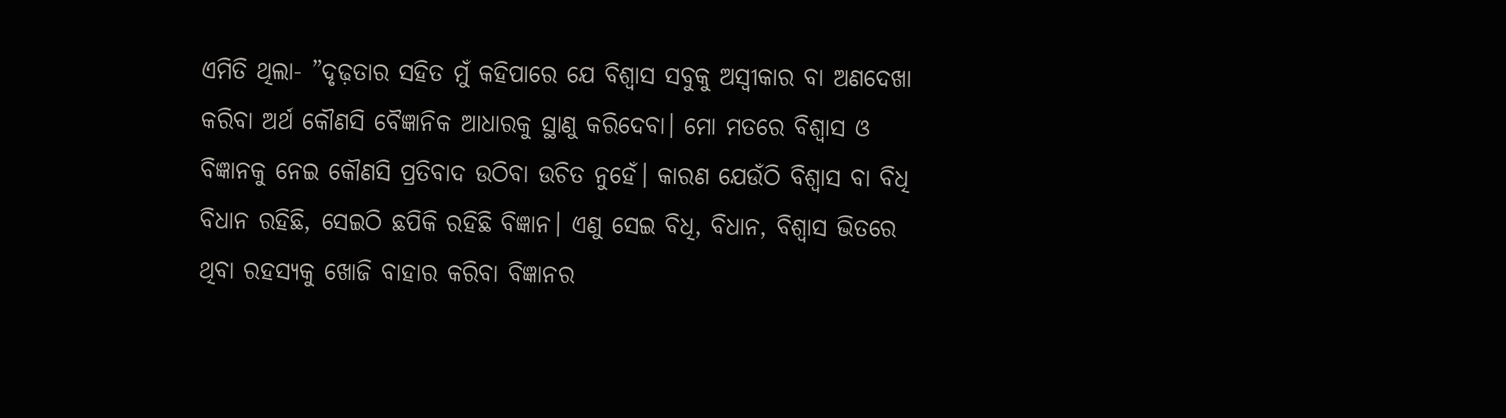ଏମିତି ଥିଲା- ”ଦୃଢ଼ତାର ସହିତ ମୁଁ କହିପାରେ ଯେ ବିଶ୍ୱାସ ସବୁକୁ ଅସ୍ବୀକାର ବା ଅଣଦେଖା କରିବା ଅର୍ଥ କୌଣସି ବୈଜ୍ଞାନିକ ଆଧାରକୁ ସ୍ଥାଣୁ କରିଦେବା। ମୋ ମତରେ ବିଶ୍ୱାସ ଓ ବିଜ୍ଞାନକୁ ନେଇ କୌଣସି ପ୍ରତିବାଦ ଉଠିବା ଉଚିତ ନୁହେଁ। କାରଣ ଯେଉଁଠି ବିଶ୍ୱାସ ବା ବିଧି ବିଧାନ ରହିଛି, ସେଇଠି ଛପିକି ରହିଛି ବିଜ୍ଞାନ। ଏଣୁ ସେଇ ବିଧି, ବିଧାନ, ବିଶ୍ୱାସ ଭିତରେ ଥିବା ରହସ୍ୟକୁ ଖୋଜି ବାହାର କରିବା ବିଜ୍ଞାନର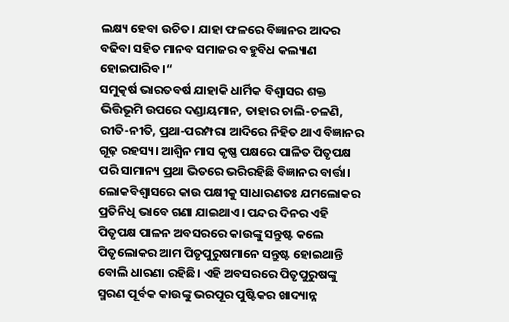ଲକ୍ଷ୍ୟ ହେବା ଉଚିତ। ଯାହା ଫଳରେ ବିଜ୍ଞାନର ଆଦର ବଢିବା ସହିତ ମାନବ ସମାଜର ବହୁବିଧ କଲ୍ୟାଣ ହୋଇପାରିବ।“
ସମୁତ୍କର୍ଷ ଭାରତବର୍ଷ ଯାହାକି ଧାର୍ମିକ ବିଶ୍ୱାସର ଶକ୍ତ ଭିତ୍ତିଭୂମି ଉପରେ ଦଣ୍ଡାୟମାନ, ତାହାର ଚାଲି-ଚଳଣି, ରୀତି-ନୀତି, ପ୍ରଥା-ପରମ୍ପରା ଆଦିରେ ନିହିତ ଥାଏ ବିଜ୍ଞାନର ଗୂଢ଼ ରହସ୍ୟ। ଆଶ୍ୱିନ ମାସ କୃଷ୍ଣ ପକ୍ଷରେ ପାଳିତ ପିତୃପକ୍ଷ ପରି ସାମାନ୍ୟ ପ୍ରଥା ଭିତରେ ଭରିରହିଛି ବିଜ୍ଞାନର ବାର୍ତ୍ତା। ଲୋକବିଶ୍ୱାସରେ କାଉ ପକ୍ଷୀକୁ ସାଧାରଣତଃ ଯମଲୋକର ପ୍ରତିନିଧି ଭାବେ ଗଣା ଯାଇଥାଏ। ପନ୍ଦର ଦିନର ଏହି ପିତୃପକ୍ଷ ପାଳନ ଅବସରରେ କାଉଙ୍କୁ ସନ୍ତୁଷ୍ଟ କଲେ ପିତୃଲୋକର ଆମ ପିତୃପୁରୁଷମାନେ ସନ୍ତୁଷ୍ଟ ହୋଇଥାନ୍ତି ବୋଲି ଧାରଣା ରହିଛି। ଏହି ଅବସରରେ ପିତୃପୁରୁଷଙ୍କୁ ସ୍ମରଣ ପୂର୍ବକ କାଉଙ୍କୁ ଭରପୂର ପୁଷ୍ଟିକର ଖାଦ୍ୟାନ୍ନ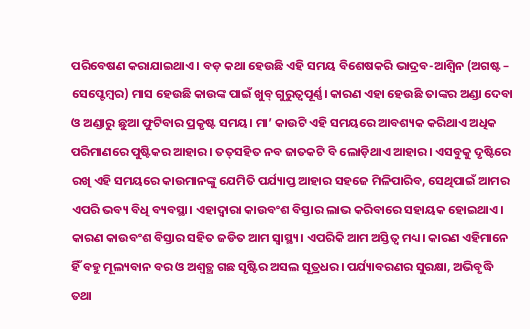ପରିବେଷଣ କରାଯାଇଥାଏ। ବଡ଼ କଥା ହେଉଛି ଏହି ସମୟ ବିଶେଷକରି ଭାଦ୍ରବ-ଆଶ୍ୱିନ (ଅଗଷ୍ଟ – ସେପ୍ଟେମ୍ବର) ମାସ ହେଉଛି କାଉଙ୍କ ପାଇଁ ଖୁବ୍‌ ଗୁରୁତ୍ୱପୂର୍ଣ୍ଣ। କାରଣ ଏହା ହେଉଛି ତାଙ୍କର ଅଣ୍ଡା ଦେବା ଓ ଅଣ୍ଡାରୁ ଛୁଆ ଫୁଟିବାର ପ୍ରକୃଷ୍ଟ ସମୟ। ମା’ କାଉଟି ଏହି ସମୟରେ ଆବଶ୍ୟକ କରିଥାଏ ଅଧିକ ପରିମାଣରେ ପୁଷ୍ଟିକର ଆହାର। ତତ୍‌ସହିତ ନବ ଜାତକଟି ବି ଲୋଡ଼ିଥାଏ ଆହାର। ଏସବୁକୁ ଦୃଷ୍ଟିରେ ରଖି ଏହି ସମୟରେ କାଉମାନଙ୍କୁ ଯେମିତି ପର୍ଯ୍ୟାପ୍ତ ଆହାର ସହଜେ ମିଳିପାରିବ, ସେଥିପାଇଁ ଆମର ଏପରି ଭବ୍ୟ ବିଧି ବ୍ୟବସ୍ଥା। ଏହାଦ୍ବାରା କାଉବଂଶ ବିସ୍ତାର ଲାଭ କରିବାରେ ସହାୟକ ହୋଇଥାଏ। କାରଣ କାଉବଂଶ ବିସ୍ତାର ସହିତ ଜଡିତ ଆମ ସ୍ବାସ୍ଥ୍ୟ। ଏପରିକି ଆମ ଅସ୍ତିତ୍ୱ ମଧ୍ୟ। କାରଣ ଏହିମାନେ ହିଁ ବହୁ ମୂଲ୍ୟବାନ ବର ଓ ଅଶ୍ୱତ୍ଥ ଗଛ ସୃଷ୍ଟିର ଅସଲ ସୂତ୍ରଧର। ପର୍ଯ୍ୟାବରଣର ସୁରକ୍ଷା, ଅଭିବୃଦ୍ଧି ତଥା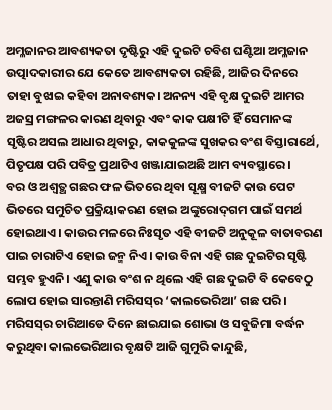ଅମ୍ଳଜାନର ଆବଶ୍ୟକତା ଦୃଷ୍ଟିରୁ ଏହି ଦୁଇଟି ଚବିଶ ଘଣ୍ଟିଆ ଅମ୍ଳଜାନ ଉତ୍ପାଦକାରୀର ଯେ କେତେ ଆବଶ୍ୟକତା ରହିଛି, ଆଜିର ଦିନରେ ତାହା ବୁଝାଇ କହିବା ଅନାବଶ୍ୟକ। ଅନନ୍ୟ ଏହି ବୃକ୍ଷ ଦୁଇଟି ଆମର ଅଜସ୍ର ମଙ୍ଗଳର କାରଣ ଥିବାରୁ ଏବଂ କାକ ପକ୍ଷୀଟି ହିଁ ସେମାନଙ୍କ ସୃଷ୍ଟିର ଅସଲ ଆଧାର ଥିବାରୁ, କାକକୁଳଙ୍କ ସୁଖକର ବଂଶ ବିସ୍ତାରାର୍ଥେ, ପିତୃପକ୍ଷ ପରି ପବିତ୍ର ପ୍ରଥାଟିଏ ଖଞ୍ଜାଯାଇଅଛି ଆମ ବ୍ୟବସ୍ଥାରେ।
ବର ଓ ଅଶ୍ୱତ୍ଥ ଗଛର ଫଳ ଭିତରେ ଥିବା ସୂକ୍ଷ୍ମ ବୀଜଟି କାଉ ପେଟ ଭିତରେ ସମୁଚିତ ପ୍ରକ୍ରିୟାକରଣ ହୋଇ ଅଙ୍କୁରୋଦ୍‌ଗମ ପାଇଁ ସମର୍ଥ ହୋଇଥାଏ। କାଉର ମଳରେ ନିଃସୃତ ଏହି ବୀଜଟି ଅନୁକୂଳ ବାତାବରଣ ପାଇ ଚାରାଟିଏ ହୋଇ ଜନ୍ମ ନିଏ। କାଉ ବିନା ଏହି ଗଛ ଦୁଇଟିର ସୃଷ୍ଟି ସମ୍ଭବ ହୁଏନି। ଏଣୁ କାଉ ବଂଶ ନ ଥିଲେ ଏହି ଗଛ ଦୁଇଟି ବି କେବେଠୁ ଲୋପ ହୋଇ ସାରନ୍ତାଣି ମରିସସ୍‌ର ‘କାଲଭେରିଆ’ ଗଛ ପରି। ମରିସସ୍‌ର ଚାରିଆଡେ ଦିନେ ଛାଇଯାଇ ଶୋଭା ଓ ସବୁଜିମା ବର୍ଦ୍ଧନ କରୁଥିବା କାଲଭେରିଆର ବୃକ୍ଷଟି ଆଜି ଗୁମୁରି କାନ୍ଦୁଛି,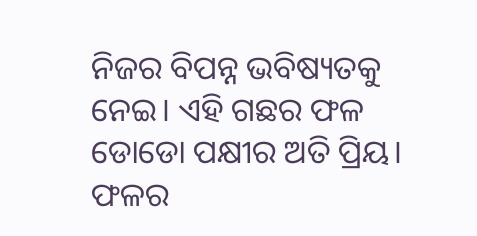ନିଜର ବିପନ୍ନ ଭବିଷ୍ୟତକୁ ନେଇ। ଏହି ଗଛର ଫଳ ଡୋଡୋ ପକ୍ଷୀର ଅତି ପ୍ରିୟ। ଫଳର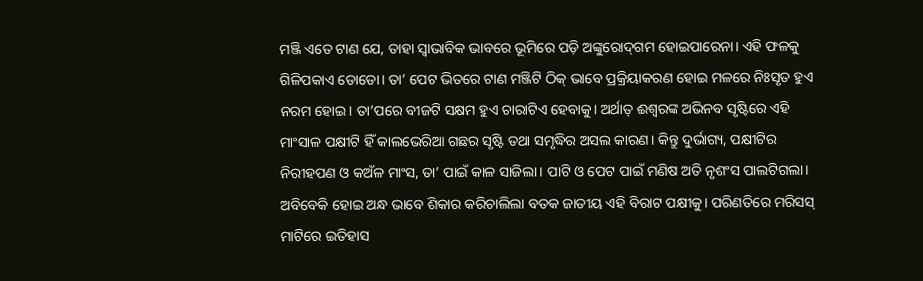ମଞ୍ଜି ଏତେ ଟାଣ ଯେ, ତାହା ସ୍ବାଭାବିକ ଭାବରେ ଭୂମିରେ ପଡ଼ି ଅଙ୍କୁରୋଦ୍‌ଗମ ହୋଇପାରେନା। ଏହି ଫଳକୁ ଗିଳିପକାଏ ଡୋଡୋ। ତା’ ପେଟ ଭିତରେ ଟାଣ ମଞ୍ଜିଟି ଠିକ୍‌ ଭାବେ ପ୍ରକ୍ରିୟାକରଣ ହୋଇ ମଳରେ ନିଃସୃତ ହୁଏ ନରମ ହୋଇ। ତା’ପରେ ବୀଜଟି ସକ୍ଷମ ହୁଏ ଚାରାଟିଏ ହେବାକୁ। ଅର୍ଥାତ୍‌ ଈଶ୍ୱରଙ୍କ ଅଭିନବ ସୃଷ୍ଟିରେ ଏହି ମାଂସାଳ ପକ୍ଷୀଟି ହିଁ କାଲଭେରିଆ ଗଛର ସୃଷ୍ଟି ତଥା ସମୃଦ୍ଧିର ଅସଲ କାରଣ। କିନ୍ତୁ ଦୁର୍ଭାଗ୍ୟ, ପକ୍ଷୀଟିର ନିରୀହପଣ ଓ କଅଁଳ ମାଂସ, ତା’ ପାଇଁ କାଳ ସାଜିଲା। ପାଟି ଓ ପେଟ ପାଇଁ ମଣିଷ ଅତି ନୃଶଂସ ପାଲଟିଗଲା। ଅବିବେକି ହୋଇ ଅନ୍ଧ ଭାବେ ଶିକାର କରିଚାଲିଲା ବତକ ଜାତୀୟ ଏହି ବିରାଟ ପକ୍ଷୀକୁ। ପରିଣତିରେ ମରିସସ୍‌ ମାଟିରେ ଇତିହାସ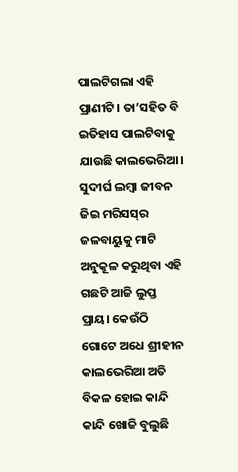ପାଲଟିଗଲା ଏହି ପ୍ରାଣୀଟି। ତା’ସହିତ ବି ଇତିହାସ ପାଲଟିବାକୁ ଯାଉଛି କାଲଭେରିଆ। ସୁଦୀର୍ଘ ଲମ୍ବା ଜୀବନ ଜିଇ ମରିସସ୍‌ର ଜଳବାୟୁକୁ ମାଟି ଅନୁକୂଳ କରୁଥିବା ଏହି ଗଛଟି ଆଜି ଲୁପ୍ତ ପ୍ରାୟ। କେଉଁଠି ଗୋଟେ ଅଧେ ଶ୍ରୀହୀନ କାଲଭେରିଆ ଅତି ବିକଳ ହୋଇ କାନ୍ଦି କାନ୍ଦି ଖୋଜି ବୁଲୁଛି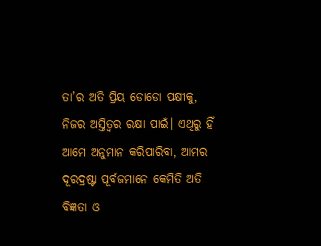ତା’ର ଅତି ପ୍ରିୟ ଡୋଡୋ ପକ୍ଷୀକୁ, ନିଜର ଅସ୍ତିତ୍ୱର ରକ୍ଷା ପାଇଁ। ଏଥିରୁ ହିଁ ଆମେ ଅନୁମାନ କରିପାରିବା, ଆମର ଦୂରଦ୍ରଷ୍ଟା ପୂର୍ବଜମାନେ କେମିତି ଅତି ବିଜ୍ଞତା ଓ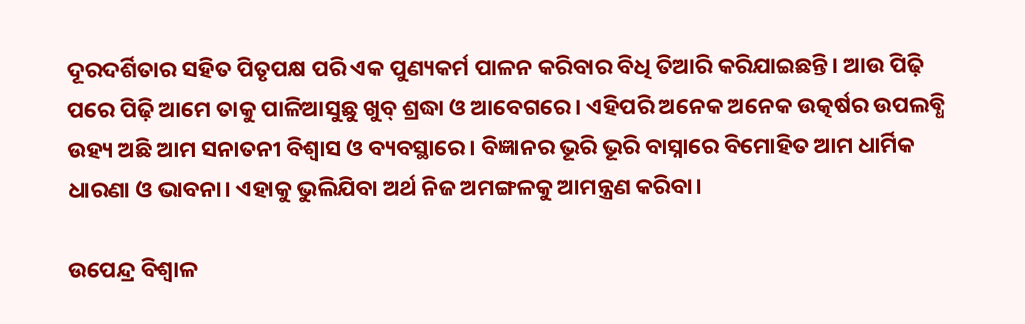ଦୂରଦର୍ଶିତାର ସହିତ ପିତୃପକ୍ଷ ପରି ଏକ ପୁଣ୍ୟକର୍ମ ପାଳନ କରିବାର ବିଧି ତିଆରି କରିଯାଇଛନ୍ତି। ଆଉ ପିଢ଼ି ପରେ ପିଢ଼ି ଆମେ ତାକୁ ପାଳିଆସୁଛୁ ଖୁବ୍‌ ଶ୍ରଦ୍ଧା ଓ ଆବେଗରେ। ଏହିପରି ଅନେକ ଅନେକ ଉତ୍କର୍ଷର ଉପଲବ୍ଧି ଉହ୍ୟ ଅଛି ଆମ ସନାତନୀ ବିଶ୍ୱାସ ଓ ବ୍ୟବସ୍ଥାରେ। ବିଜ୍ଞାନର ଭୂରି ଭୂରି ବାସ୍ନାରେ ବିମୋହିତ ଆମ ଧାର୍ମିକ ଧାରଣା ଓ ଭାବନା। ଏହାକୁ ଭୁଲିଯିବା ଅର୍ଥ ନିଜ ଅମଙ୍ଗଳକୁ ଆମନ୍ତ୍ରଣ କରିବା।

ଉପେନ୍ଦ୍ର ବିଶ୍ୱାଳ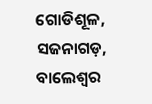ଗୋଡିଶୂଳ, ସଜନାଗଡ଼, ବାଲେଶ୍ବର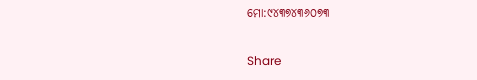ମୋ:୯୪୩୭୪୩୬୦୭୩

Share